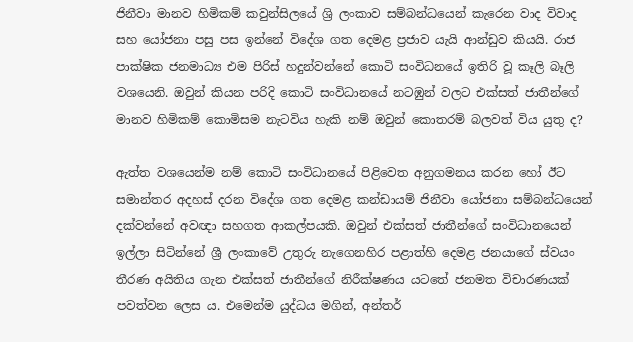ජිනීවා මානව හිමිකම් කවුන්සිලයේ ශ්‍රි ලංකාව සම්බන්ධයෙන් කැරෙන වාද විවාද සහ යෝජනා පසු පස ඉන්නේ විදේශ ගත දෙමළ ප්‍රජාව යැයි ආන්ඩුව කියයි. රාජ පාක්ෂික ජනමාධ්‍ය එම පිරිස් හදුන්වන්නේ කොටි සංවිධනයේ ඉතිරි වූ කෑලි බෑලි වශයෙනි. ඔවුන් කියන පරිදි කොටි සංවිධානයේ නටඹුන් වලට එක්සත් ජාතීන්ගේ මානව හිමිකම් කොමිසම නැටවිය හැකි නම් ඔවුන් කොතරම් බලවත් විය යුතු ද?

ඇත්ත වශයෙන්ම නම් කොටි සංවිධානයේ පිළිවෙත අනුගමනය කරන හෝ ඊට සමාන්තර අදහස් දරන විදේශ ගත දෙමළ කන්ඩායම් ජිනීවා යෝජනා සම්බන්ධයෙන් දක්වන්නේ අවඥා සහගත ආකල්පයකි. ඔවුන් එක්සත් ජාතීන්ගේ සංවිධානයෙන් ඉල්ලා සිටින්නේ ශ්‍රී ලංකාවේ උතුරු නැගෙනහිර පළාත්හි දෙමළ ජනයාගේ ස්වයං තීරණ අයිතිය ගැන එක්සත් ජාතීන්ගේ නිරීක්ෂණය යටතේ ජනමත විචාරණයක් පවත්වන ලෙස ය. එමෙන්ම යුද්ධය මගින්, අන්තර්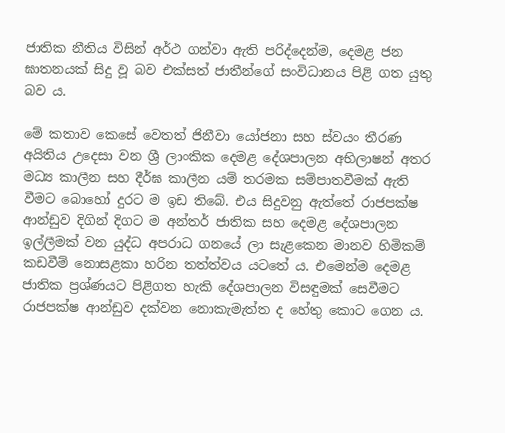ජාතික නීතිය විසින් අර්ථ ගන්වා ඇති පරිද්දෙන්ම, දෙමළ ජන ඝාතනයක් සිදු වූ බව එක්සත් ජාතීන්ගේ සංවිධානය පිළි ගත යුතු බව ය.

මේ කතාව කෙසේ වෙතත් ජිනීවා යෝජනා සහ ස්වයං තීරණ අයිතිය උදෙසා වන ශ්‍රී ලාංකික දෙමළ දේශපාලන අභිලාෂන් අතර මධ්‍ය කාලීන සහ දීර්ඝ කාලීන යම් තරමක සම්පාතවීමක් ඇති වීමට බොහෝ දුරට ම ඉඩ තිබේ. එය සිදුවනු ඇත්තේ රාජපක්ෂ ආන්ඩුව දිගින් දිගට ම අන්තර් ජාතික සහ දෙමළ දේශපාලන ඉල්ලීමක් වන යුද්ධ අපරාධ ගනයේ ලා සැළකෙන මානව හිමිකම් කඩවීම් නොසළකා හරින තත්ත්වය යටතේ ය. එමෙන්ම දෙමළ ජාතික ප්‍රශ්ණයට පිළිගත හැකි දේශපාලන විසඳුමක් සෙවීමට රාජපක්ෂ ආන්ඩුව දක්වන නොකැමැත්ත ද හේතු කොට ගෙන ය.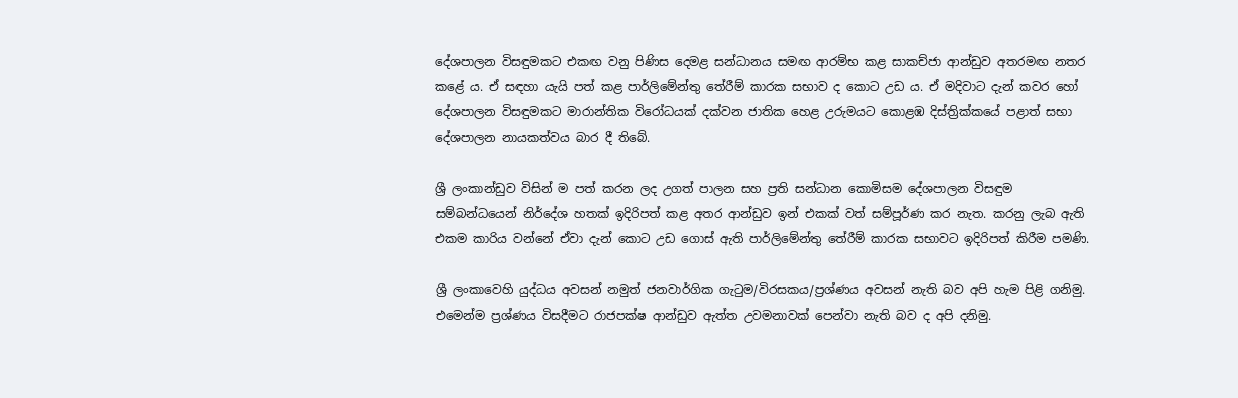දේශපාලන විසඳුමකට එකඟ වනු පිණිස දෙමළ සන්ධානය සමඟ ආරම්භ කළ සාකච්ජා ආන්ඩුව අතරමඟ නතර කළේ ය. ඒ සඳහා යැයි පත් කළ පාර්ලිමේන්තු තේරීම් කාරක සභාව ද කොට උඩ ය. ඒ මදිවාට දැන් කවර හෝ දේශපාලන විසඳුමකට මාරාන්තික විරෝධයක් දක්වන ජාතික හෙළ උරුමයට කොළඹ දිස්ත්‍රික්කයේ පළාත් සභා දේශපාලන නායකත්වය බාර දී තිබේ.

ශ්‍රී ලංකාන්ඩුව විසින් ම පත් කරන ලද උගත් පාලන සහ ප්‍රති සන්ධාන කොමිසම දේශපාලන විසඳුම සම්බන්ධයෙන් නිර්දේශ හතක් ඉදිරිපත් කළ අතර ආන්ඩුව ඉන් එකක් වත් සම්පූර්ණ කර නැත. කරනු ලැබ ඇති එකම කාරිය වන්නේ ඒවා දැන් කොට උඩ ගොස් ඇති පාර්ලිමේන්තු තේරීම් කාරක සභාවට ඉදිරිපත් කිරීම පමණි.

ශ්‍රී ලංකාවෙහි යුද්ධය අවසන් නමුත් ජනවාර්ගික ගැටුම/විරසකය/ප්‍රශ්ණය අවසන් නැති බව අපි හැම පිළි ගනිමු. එමෙන්ම ප්‍රශ්ණය විසදීමට රාජපක්ෂ ආන්ඩුව ඇත්ත උවමනාවක් පෙන්වා නැති බව ද අපි දනිමු.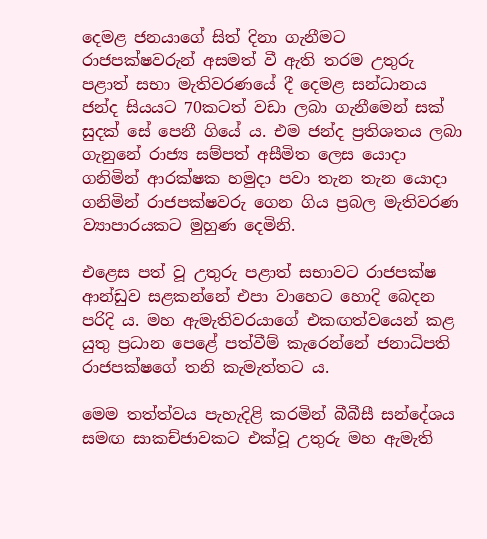දෙමළ ජනයාගේ සිත් දිනා ගැනීමට රාජපක්ෂවරුන් අසමත් වී ඇති තරම උතුරු පළාත් සභා මැතිවරණයේ දී දෙමළ සන්ධානය ජන්ද සියයට 70කටත් වඩා ලබා ගැනීමෙන් සක් සුදක් සේ පෙනී ගියේ ය. එම ජන්ද ප්‍රතිශතය ලබා ගැනුනේ රාජ්‍ය සම්පත් අසීමිත ලෙස යොදා ගනිමින් ආරක්ෂක හමුදා පවා තැන තැන යොදා ගනිමින් රාජපක්ෂවරු ගෙන ගිය ප්‍රබල මැතිවරණ ව්‍යාපාරයකට මුහුණ දෙමිනි.

එළෙස පත් වූ උතුරු පළාත් සභාවට රාජපක්ෂ ආන්ඩුව සළකන්නේ එපා වාහෙට හොදි බෙදන පරිදි ය. මහ ඇමැතිවරයාගේ එකඟත්වයෙන් කළ යුතු ප්‍රධාන පෙළේ පත්වීම් කැරෙන්නේ ජනාධිපති රාජපක්ෂගේ තනි කැමැත්තට ය.

මෙම තත්ත්වය පැහැදිළි කරමින් බීබීසී සන්දේශය සමඟ සාකච්ජාවකට එක්වූ උතුරු මහ ඇමැති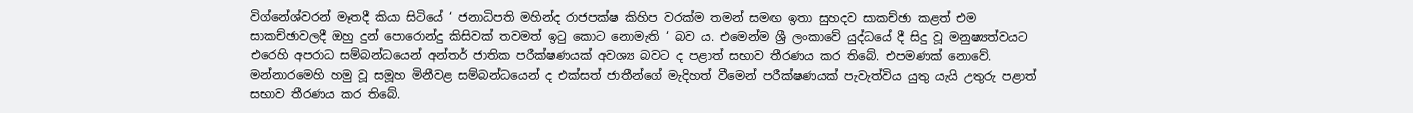විග්නේශ්වරන් මෑතදී කියා සිටියේ ‘ ජනාධිපති මහින්ද රාජපක්ෂ කිහිප වරක්ම තමන් සමඟ ඉතා සුහදව සාකච්ඡා කළත් එම සාකච්ඡාවලදී ඔහු දුන් පොරොන්දු කිසිවක් තවමත් ඉටු කොට නොමැති ‘ බව ය. එමෙන්ම ශ්‍රී ලංකාවේ යුද්ධයේ දී සිදු වූ මනුෂ්‍යත්වයට එරෙහි අපරාධ සම්බන්ධයෙන් අන්තර් ජාතික පරීක්ෂණයක් අවශ්‍ය බවට ද පළාත් සභාව තීරණය කර තිබේ. එපමණක් නොවේ. මන්නාරමෙහි හමු වූ සමූහ මිනීවළ සම්බන්ධයෙන් ද එක්සත් ජාතීන්ගේ මැදිහත් වීමෙන් පරීක්ෂණයක් පැවැත්විය යුතු යැයි උතුරු පළාත් සභාව තීරණය කර තිබේ.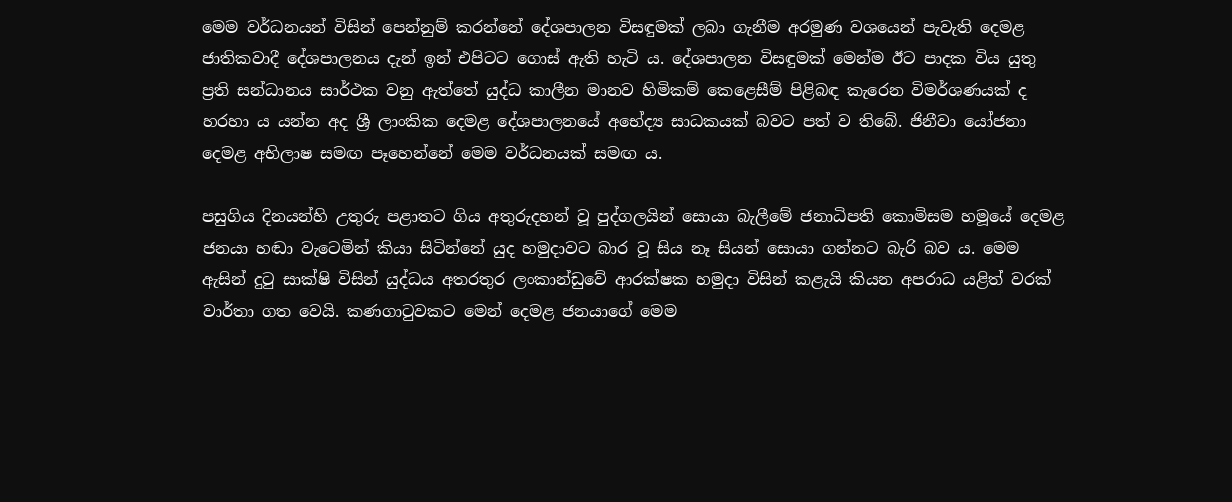මෙම වර්ධනයන් විසින් පෙන්නුම් කරන්නේ දේශපාලන විසඳුමක් ලබා ගැනීම අරමුණ වශයෙන් පැවැති දෙමළ ජාතිකවාදී දේශපාලනය දැන් ඉන් එපිටට ගොස් ඇති හැටි ය. දේශපාලන විසඳුමක් මෙන්ම ඊට පාදක විය යුතු ප්‍රති සන්ධානය සාර්ථක වනු ඇත්තේ යුද්ධ කාලීන මානව හිමිකම් කෙළෙසීම් පිළිබඳ කැරෙන විමර්ශණයක් ද හරහා ය යන්න අද ශ්‍රී ලාංකික දෙමළ දේශපාලනයේ අභේද්‍ය සාධකයක් බවට පත් ව තිබේ. ජිනීවා යෝජනා දෙමළ අභිලාෂ සමඟ පෑහෙන්නේ මෙම වර්ධනයක් සමඟ ය.

පසුගිය දිනයන්හි උතුරු පළාතට ගිය අතුරුදහන් වූ පුද්ගලයින් සොයා බැලීමේ ජනාධිපති කොමිසම හමූයේ දෙමළ ජනයා හඬා වැටෙමින් කියා සිටින්නේ යුද හමුදාවට බාර වූ සිය නෑ සියන් සොයා ගන්නට බැරි බව ය. මෙම ඇසින් දුටු සාක්ෂි විසින් යුද්ධය අතරතුර ලංකාන්ඩුවේ ආරක්ෂක හමුදා විසින් කළැයි කියන අපරාධ යළිත් වරක් වාර්තා ගත වෙයි. කණගාටුවකට මෙන් දෙමළ ජනයාගේ මෙම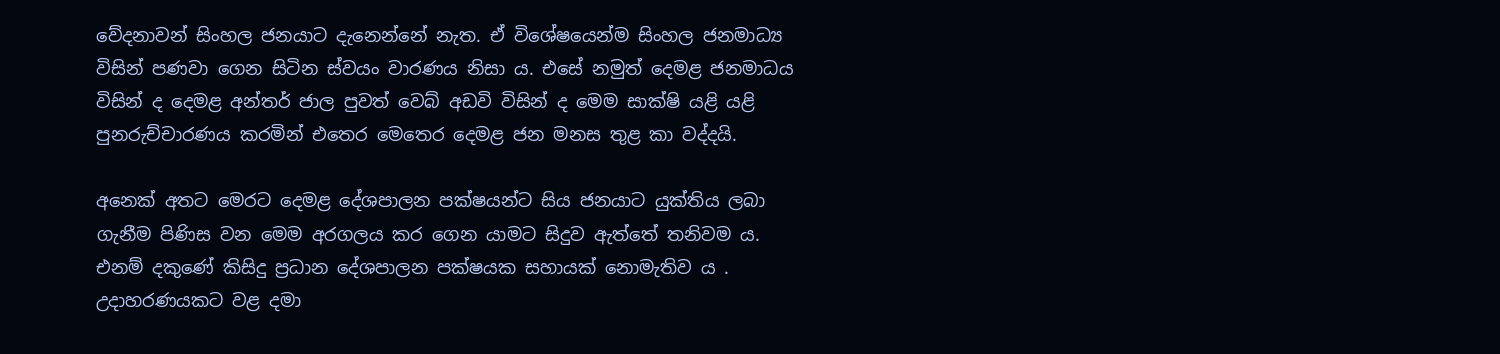වේදනාවන් සිංහල ජනයාට දැ‍නෙන්නේ නැත. ඒ විශේෂයෙන්ම සිංහල ජනමාධ්‍ය විසින් පණවා ගෙන සිටින ස්වයං වාරණය නිසා ය. එසේ නමුත් දෙමළ ජනමාධය විසින් ද දෙමළ අන්තර් ජාල පුවත් වෙබ් අඩවි විසින් ද මෙම සාක්ෂි යළි යළි පුනරුච්චාරණය කරමින් එතෙර මෙතෙර දෙමළ ජන මනස තුළ කා වද්දයි.

අනෙක් අතට මෙරට දෙමළ දේශපාලන පක්ෂයන්ට සිය ජනයාට යුක්තිය ලබා ගැනීම පිණිස වන මෙම අරගලය කර ගෙන යාම‍ට සිදුව ඇත්තේ තනිවම ය. එනම් දකුණේ කිසිදු ප්‍රධාන දේශපාලන පක්ෂයක සහායක් නොමැතිව ය‍ . උදාහරණයකට වළ දමා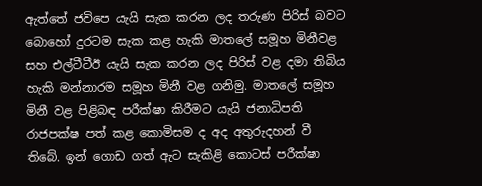ඇත්තේ ජවිපෙ යැයි සැක කරන ලද තරුණ පිරිස් බවට බොහෝ දුරටම සැක කළ හැකි මාතලේ සමූහ මිනීවළ සහ එල්ටීටීඊ යැයි සැක කරන ලද පිරිස් වළ දමා තිබිය හැකි මන්නාරම සමූහ මිනී වළ ගනිමු. මාත‍ලේ සමූහ මිනී වළ පිළිබඳ පරීක්ෂා කිරීමට යැයි ජනාධිපති රාජපක්ෂ පත් කළ කොමිසම ද අද අතුරුදහන් වී තිබේ. ඉන් ගොඩ ගත් ඇට සැකිළි කොටස් පරීක්ෂා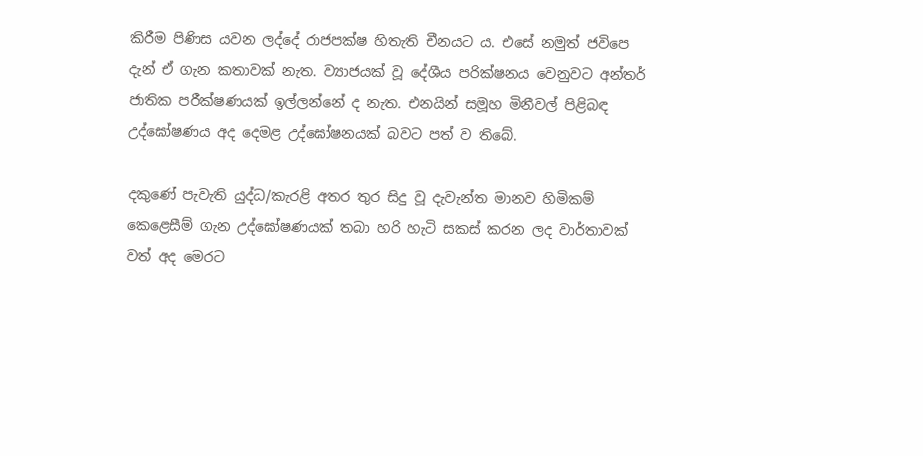කිරීම පිණිස යවන ලද්දේ රාජපක්ෂ හිතැති චීනයට ය. එසේ නමුත් ජවිපෙ දැන් ඒ ගැන කතාවක් නැත. ව්‍යාජයක් වූ දේශීය පරික්ෂනය වෙනුවට අන්තර් ජාතික පරීක්ෂණයක් ඉල්ලන්නේ ද නැත. එනයින් සමූහ මිනීවල් පිළිබඳ උද්ඝෝෂණය අද දෙමළ උද්ඝෝෂනයක් බවට පත් ව තිබේ.

දකුණේ පැවැති යුද්ධ/කැරළි අතර තුර සිදු වූ දැවැන්ත මානව හිමිකම් කෙ‍ළෙසීම් ගැන උද්ඝෝෂණයක් තබා හරි හැටි සකස් කරන ලද වාර්තාවක් වත් අද මෙරට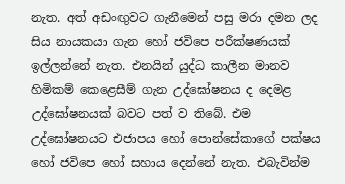නැත. අත් අඩංඟුවට ගැනීමෙන් පසු මරා දමන ලද සිය නායකයා ගැන හෝ ජවිපෙ පරීක්ෂණයක් ඉල්ලන්නේ නැත. එනයින් යුද්ධ කාලීන මානව හිමිකම් කෙළෙසීම් ගැන උද්ඝෝෂනය ද දෙමළ උද්ඝෝෂනයක් බවට පත් ව තිබේ. එම උද්ඝෝෂනයට එජාපය හෝ පොන්සේකාගේ පක්ෂය හෝ ජවිපෙ හෝ සහාය දෙන්නේ නැත. එබැවින්ම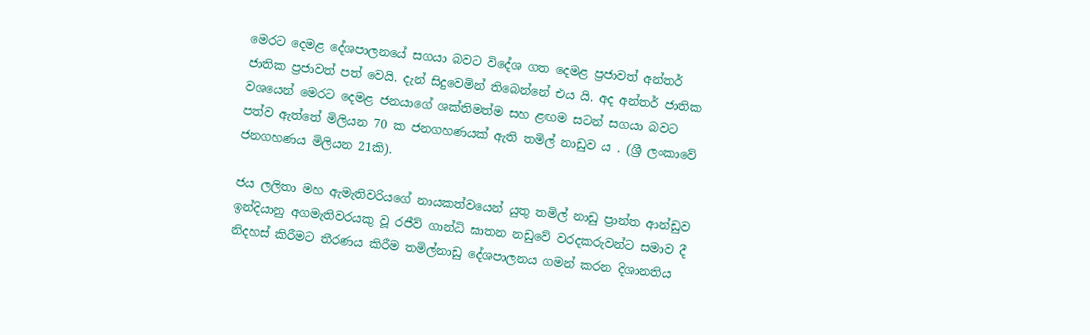මෙරට දෙමළ දේශපාලනයේ සගයා බවට විදේශ ගත දෙමළ ප්‍රජාවත් අන්තර් ජාතික ප්‍රජාවත් පත් වෙයි. දැන් සිදුවෙමින් තිබෙන්නේ එය යි. අද අන්තර් ජාතික වශයෙන් මෙරට දෙමළ ජනයාගේ ශක්තිමත්ම සහ ළඟම සටන් සගයා බවට පත්ව ඇත්තේ මිලියන 70 ක ජනගහණයක් ඇති තමිල් නාඩුව ය‍ . (ශ්‍රී ලංකාවේ ජනගහණය මිලියන 21කි).

ජය ලලිතා මහ ඇමැතිවරියගේ නායකත්වයෙන් යුතු තමිල් නාඩු ප්‍රාන්ත ආන්ඩුව ඉන්දියානු අගමැතිවරයකු වූ රජීව් ගාන්ධි ඝාතන නඩුවේ වරදකරුවන්ට සමාව දී නිදහස් කිරීමට තීරණය කිරීම තමිල්නාඩු දේශපාලනය ගමන් කරන දිශානතිය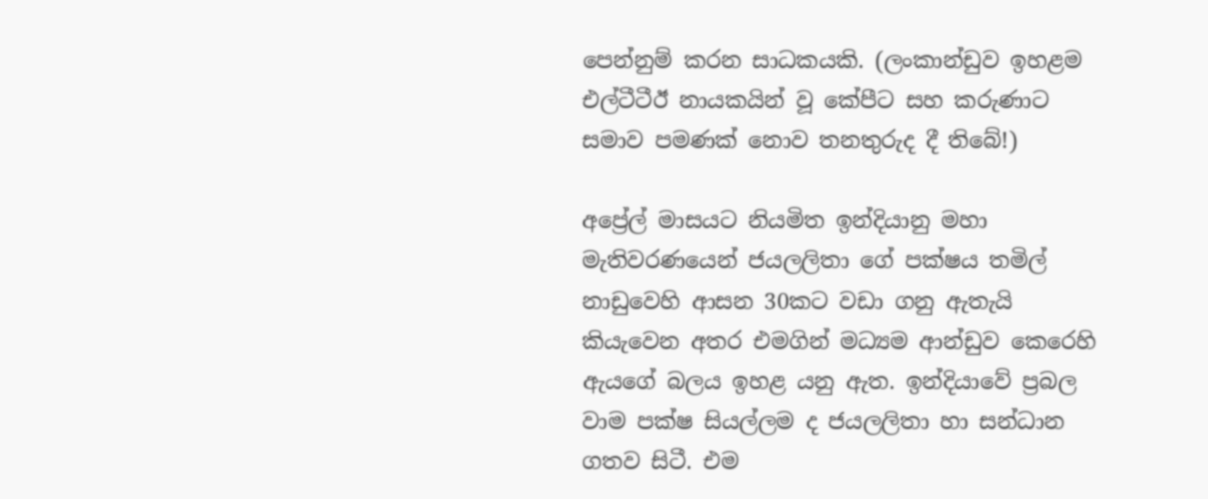පෙන්නුම් කරන සාධකයකි. (ලංකාන්ඩුව ඉහළම එල්ටීටීඊ නායකයින් වූ කේපීට සහ කරුණාට සමාව පමණක් නොව තනතුරුද දී තිබේ!)

අප්‍රේල් මාසයට නියමිත ඉන්දියානු මහා මැතිවරණයෙන් ජයලලිතා ගේ පක්ෂය තමිල් නාඩුවෙහි ආසන 30කට වඩා ගනු ඇතැයි කියැවෙන අතර එමගින් මධ්‍යම ආන්ඩුව කෙරෙහි ඇයගේ බලය ඉහළ යනු ඇත. ඉන්දියාවේ ප්‍රබල වාම පක්ෂ සියල්ලම ද ජයලලිතා හා සන්ධාන ගතව සිටී. එම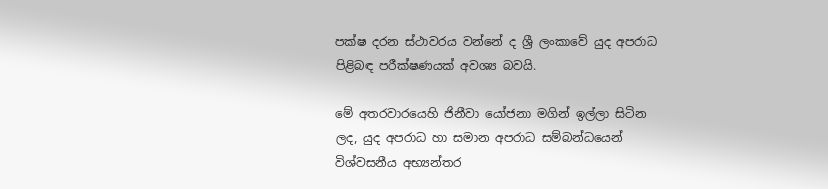පක්ෂ දරන ස්ථාවරය වන්නේ ද ශ්‍රී ලංකාවේ යුද අපරාධ පිළිබඳ පරීක්ෂණයක් අවශ්‍ය බවයි.

මේ අතරවාරයෙහි ජිනීවා යෝජනා මගින් ඉල්ලා සිටින ලද, යුද අපරාධ හා සමාන අපරාධ සම්බන්ධයෙන් විශ්වසනීය අභ්‍යන්තර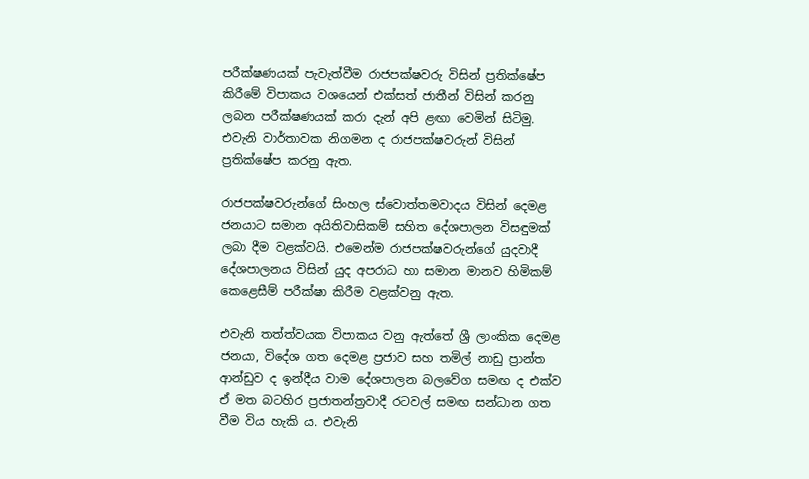පරීක්ෂණයක් පැවැත්වීම රාජපක්ෂවරු විසින් ප්‍රතික්ෂේප කිරීමේ විපාකය වශයෙන් එක්සත් ජාතීන් විසින් කරනු ලබන පරීක්ෂණයක් කරා දැන් අපි ළඟා වෙමින් සිටිමු. එවැනි වාර්තාවක නිගමන ද රාජපක්ෂවරුන් විසින් ප්‍රතික්ෂේප කරනු ඇත.

රාජපක්ෂවරුන්ගේ සිංහල ස්වොත්තමවාදය විසින් දෙමළ ජනයාට සමාන අයිතිවාසිකම් සහිත දේශපාලන විසඳුමක් ලබා දීම වළක්වයි. එමෙන්ම රාජපක්ෂවරුන්ගේ යුදවාදී දේශපාලනය විසින් යුද අපරාධ හා සමාන මානව හිමිකම් කෙළෙසීම් පරීක්ෂා කිරීම වළක්වනු ඇත.

එවැනි තත්ත්වයක විපාකය වනු ඇත්තේ ශ්‍රී ලාංකික දෙමළ ජනයා, විදේශ ගත දෙමළ ප්‍රජාව සහ තමිල් නාඩු ප්‍රාන්ත ආන්ඩුව ද ඉන්දීය වාම දේශපාලන බලවේග සමඟ ද එක්ව ඒ මත බටහිර ප්‍රජාතන්ත්‍රවාදී රටවල් සමඟ සන්ධාන ගත වීම විය හැකි ය. එවැනි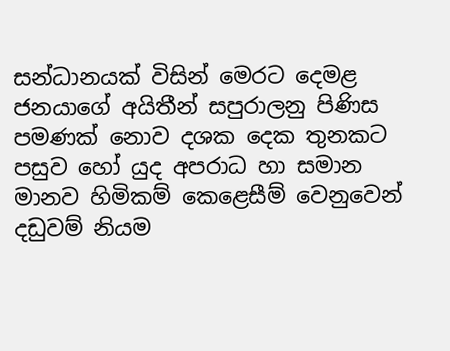සන්ධානයක් විසින් මෙරට දෙමළ ජනයාගේ අයිතීන් සපුරාලනු පිණිස පමණක් නොව දශක දෙක තුනකට පසුව හෝ යුද අපරාධ හා සමාන මානව හිමිකම් කෙළෙසීම් වෙනුවෙන් දඩුවම් නියම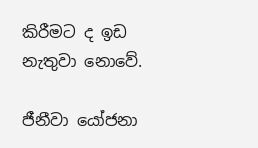කිරීමට ද ඉඩ නැතුවා නොවේ.

ජීනීවා යෝජනා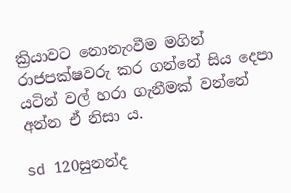ක්‍රියාවට නොනැංවීම මගින් රාජපක්ෂවරු කර ගන්නේ සිය දෙපා යටින් වල් හරා ගැනීමක් වන්නේ අන්න ඒ නිසා ය.

sd 120සුනන්ද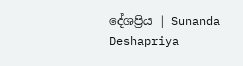දේශප්‍රිය | Sunanda Deshapriya